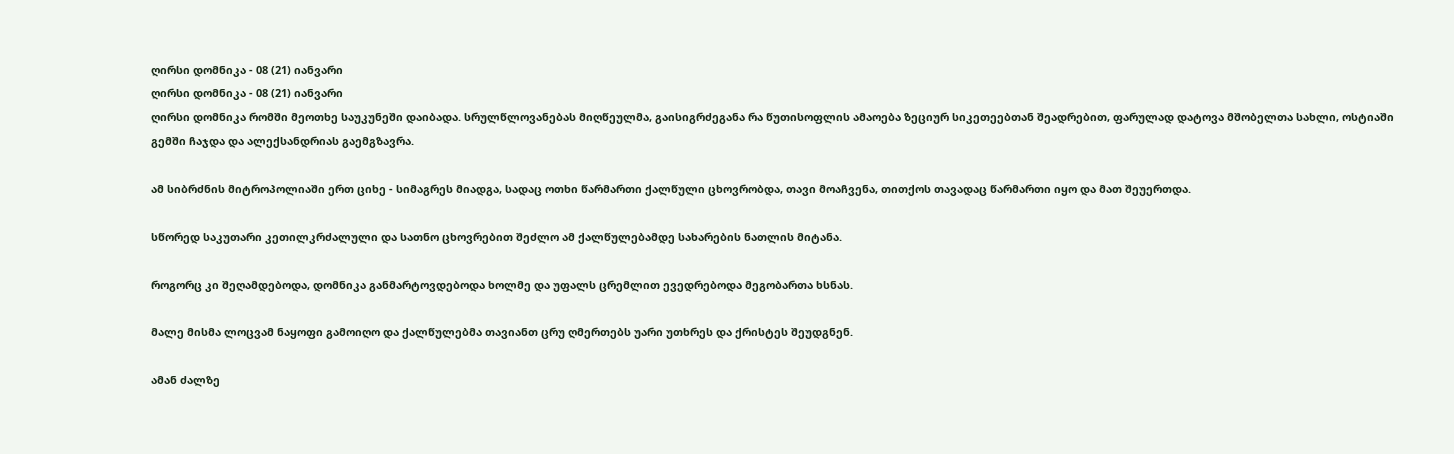ღირსი დომნიკა - 08 (21) იანვარი
ღირსი დომნიკა - 08 (21) იანვარი
ღირსი დომნიკა რომში მეოთხე საუკუნეში დაიბადა. სრულწლოვანებას მიღწეულმა, გაისიგრძეგანა რა წუთისოფლის ამაოება ზეციურ სიკეთეებთან შეადრებით, ფარულად დატოვა მშობელთა სახლი, ოსტიაში გემში ჩაჯდა და ალექსანდრიას გაემგზავრა.

ამ სიბრძნის მიტროპოლიაში ერთ ციხე - სიმაგრეს მიადგა, სადაც ოთხი წარმართი ქალწული ცხოვრობდა, თავი მოაჩვენა, თითქოს თავადაც წარმართი იყო და მათ შეუერთდა.

სწორედ საკუთარი კეთილკრძალული და სათნო ცხოვრებით შეძლო ამ ქალწულებამდე სახარების ნათლის მიტანა.

როგორც კი შეღამდებოდა, დომნიკა განმარტოვდებოდა ხოლმე და უფალს ცრემლით ევედრებოდა მეგობართა ხსნას.

მალე მისმა ლოცვამ ნაყოფი გამოიღო და ქალწულებმა თავიანთ ცრუ ღმერთებს უარი უთხრეს და ქრისტეს შეუდგნენ.

ამან ძალზე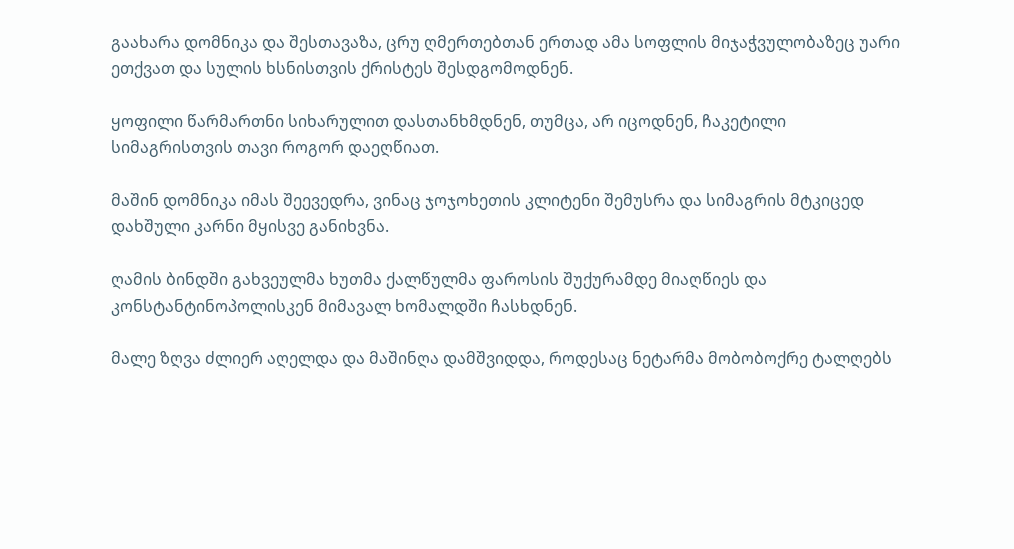გაახარა დომნიკა და შესთავაზა, ცრუ ღმერთებთან ერთად ამა სოფლის მიჯაჭვულობაზეც უარი ეთქვათ და სულის ხსნისთვის ქრისტეს შესდგომოდნენ.

ყოფილი წარმართნი სიხარულით დასთანხმდნენ, თუმცა, არ იცოდნენ, ჩაკეტილი სიმაგრისთვის თავი როგორ დაეღწიათ.

მაშინ დომნიკა იმას შეევედრა, ვინაც ჯოჯოხეთის კლიტენი შემუსრა და სიმაგრის მტკიცედ დახშული კარნი მყისვე განიხვნა.

ღამის ბინდში გახვეულმა ხუთმა ქალწულმა ფაროსის შუქურამდე მიაღწიეს და კონსტანტინოპოლისკენ მიმავალ ხომალდში ჩასხდნენ.

მალე ზღვა ძლიერ აღელდა და მაშინღა დამშვიდდა, როდესაც ნეტარმა მობობოქრე ტალღებს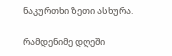ნაკურთხი ზეთი ასხურა.

რამდენიმე დღეში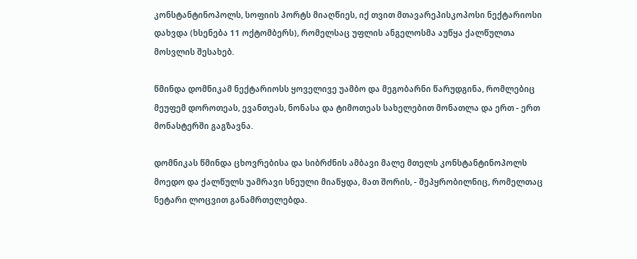კონსტანტინოპოლს, სოფიის პორტს მიაღწიეს, იქ თვით მთავარეპისკოპოსი ნექტარიოსი დახვდა (ხსენება 11 ოქტომბერს), რომელსაც უფლის ანგელოსმა აუწყა ქალწულთა მოსვლის შესახებ.

წმინდა დომნიკამ ნექტარიოსს ყოველივე უამბო და მეგობარნი წარუდგინა, რომლებიც მეუფემ დოროთეას, ევანთეას, ნონასა და ტიმოთეას სახელებით მონათლა და ერთ - ერთ მონასტერში გაგზავნა.

დომნიკას წმინდა ცხოვრებისა და სიბრძნის ამბავი მალე მთელს კონსტანტინოპოლს მოედო და ქალწულს უამრავი სნეული მიაწყდა, მათ შორის, - შეპყრობილნიც, რომელთაც ნეტარი ლოცვით განამრთელებდა.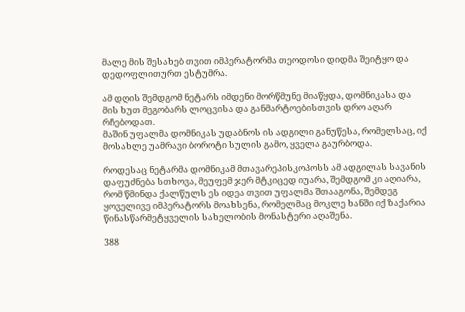მალე მის შესახებ თვით იმპერატორმა თეოდოსი დიდმა შეიტყო და   დედოფლითურთ ესტუმრა.

ამ დღის შემდგომ ნეტარს იმდენი მორწმუნე მიაწყდა, დომნიკასა და მის ხუთ მეგობარს ლოცვისა და განმარტოებისთვის დრო აღარ რჩებოდათ.
მაშინ უფალმა დომნიკას უდაბნოს ის ადგილი განუწესა, რომელსაც, იქ მოსახლე უამრავი ბოროტი სულის გამო, ყველა გაურბოდა.

როდესაც ნეტარმა დომნიკამ მთავარეპისკოპოსს ამ ადგილას სავანის დაფუძნება სთხოვა, მეუფემ ჯერ მტკიცედ იუარა, შემდგომ კი აღიარა, რომ წმინდა ქალწულს ეს იდეა თვით უფალმა შთააგონა, შემდეგ ყოველივე იმპერატორს მოახსენა, რომელმაც მოკლე ხანში იქ ზაქარია წინასწარმეტყველის სახელობის მონასტერი აღაშენა.

388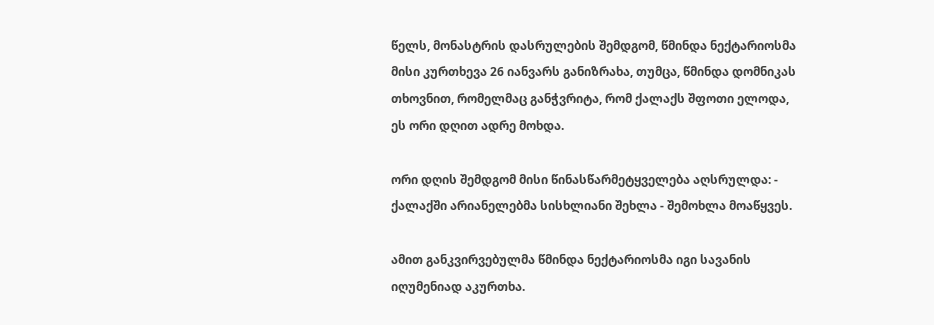წელს, მონასტრის დასრულების შემდგომ, წმინდა ნექტარიოსმა მისი კურთხევა 26 იანვარს განიზრახა, თუმცა, წმინდა დომნიკას თხოვნით, რომელმაც განჭვრიტა, რომ ქალაქს შფოთი ელოდა, ეს ორი დღით ადრე მოხდა.

ორი დღის შემდგომ მისი წინასწარმეტყველება აღსრულდა: - ქალაქში არიანელებმა სისხლიანი შეხლა - შემოხლა მოაწყვეს.

ამით განკვირვებულმა წმინდა ნექტარიოსმა იგი სავანის იღუმენიად აკურთხა.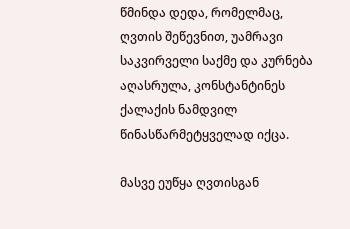წმინდა დედა, რომელმაც, ღვთის შეწევნით, უამრავი საკვირველი საქმე და კურნება აღასრულა, კონსტანტინეს ქალაქის ნამდვილ წინასწარმეტყველად იქცა.

მასვე ეუწყა ღვთისგან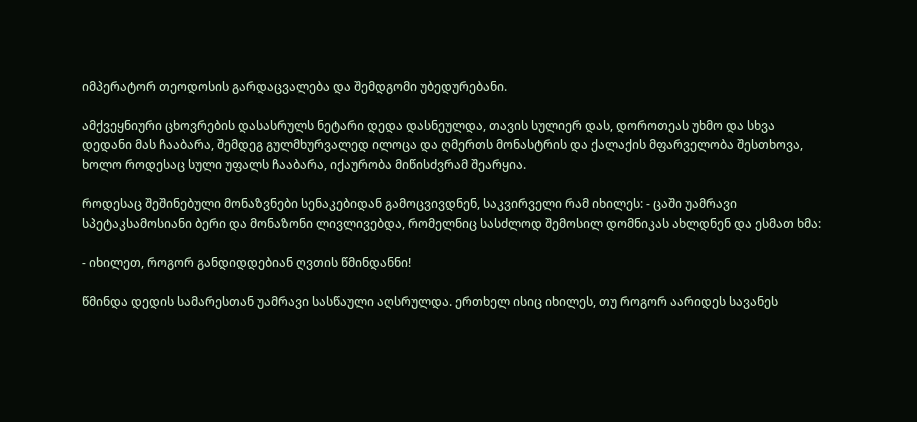იმპერატორ თეოდოსის გარდაცვალება და შემდგომი უბედურებანი.

ამქვეყნიური ცხოვრების დასასრულს ნეტარი დედა დასნეულდა, თავის სულიერ დას, დოროთეას უხმო და სხვა დედანი მას ჩააბარა, შემდეგ გულმხურვალედ ილოცა და ღმერთს მონასტრის და ქალაქის მფარველობა შესთხოვა, ხოლო როდესაც სული უფალს ჩააბარა, იქაურობა მიწისძვრამ შეარყია.

როდესაც შეშინებული მონაზვნები სენაკებიდან გამოცვივდნენ, საკვირველი რამ იხილეს: - ცაში უამრავი სპეტაკსამოსიანი ბერი და მონაზონი ლივლივებდა, რომელნიც სასძლოდ შემოსილ დომნიკას ახლდნენ და ესმათ ხმა:

- იხილეთ, როგორ განდიდდებიან ღვთის წმინდანნი!

წმინდა დედის სამარესთან უამრავი სასწაული აღსრულდა. ერთხელ ისიც იხილეს, თუ როგორ აარიდეს სავანეს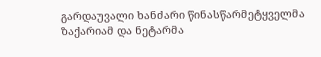გარდაუვალი ხანძარი წინასწარმეტყველმა ზაქარიამ და ნეტარმა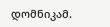დომნიკამ.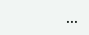...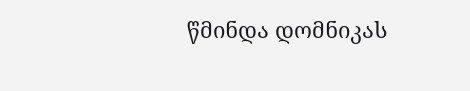წმინდა დომნიკას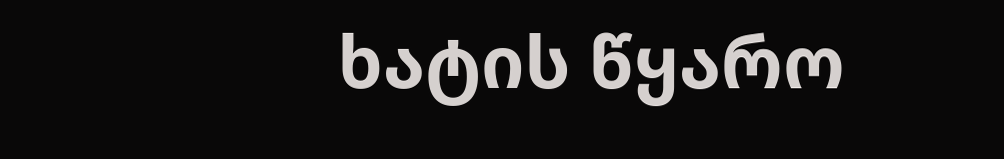ხატის წყარო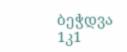ბეჭდვა
1კ1